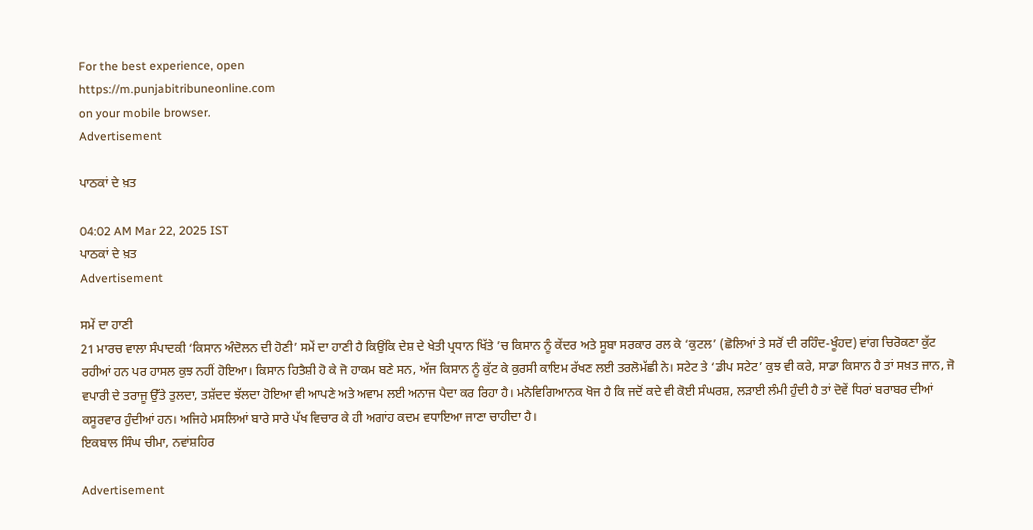For the best experience, open
https://m.punjabitribuneonline.com
on your mobile browser.
Advertisement

ਪਾਠਕਾਂ ਦੇ ਖ਼ਤ

04:02 AM Mar 22, 2025 IST
ਪਾਠਕਾਂ ਦੇ ਖ਼ਤ
Advertisement

ਸਮੇਂ ਦਾ ਹਾਣੀ
21 ਮਾਰਚ ਵਾਲਾ ਸੰਪਾਦਕੀ ‘ਕਿਸਾਨ ਅੰਦੋਲਨ ਦੀ ਹੋਣੀ’ ਸਮੇਂ ਦਾ ਹਾਣੀ ਹੈ ਕਿਉਂਕਿ ਦੇਸ਼ ਦੇ ਖੇਤੀ ਪ੍ਰਧਾਨ ਖਿੱਤੇ ’ਚ ਕਿਸਾਨ ਨੂੰ ਕੇਂਦਰ ਅਤੇ ਸੂਬਾ ਸਰਕਾਰ ਰਲ ਕੇ ‘ਕੁਟਲ’ (ਛੋਲਿਆਂ ਤੇ ਸਰੋਂ ਦੀ ਰਹਿੰਦ-ਖੂੰਹਦ) ਵਾਂਗ ਚਿਰੋਕਣਾ ਕੁੱਟ ਰਹੀਆਂ ਹਨ ਪਰ ਹਾਸਲ ਕੁਝ ਨਹੀਂ ਹੋਇਆ। ਕਿਸਾਨ ਹਿਤੈਸ਼ੀ ਹੋ ਕੇ ਜੋ ਹਾਕਮ ਬਣੇ ਸਨ, ਅੱਜ ਕਿਸਾਨ ਨੂੰ ਕੁੱਟ ਕੇ ਕੁਰਸੀ ਕਾਇਮ ਰੱਖਣ ਲਈ ਤਰਲੋਮੱਛੀ ਨੇ। ਸਟੇਟ ਤੇ ‘ਡੀਪ ਸਟੇਟ’ ਕੁਝ ਵੀ ਕਰੇ, ਸਾਡਾ ਕਿਸਾਨ ਹੈ ਤਾਂ ਸਖ਼ਤ ਜਾਨ, ਜੋ ਵਪਾਰੀ ਦੇ ਤਰਾਜੂ ਉੱਤੇ ਤੁਲਦਾ, ਤਸ਼ੱਦਦ ਝੱਲਦਾ ਹੋਇਆ ਵੀ ਆਪਣੇ ਅਤੇ ਅਵਾਮ ਲਈ ਅਨਾਜ ਪੈਦਾ ਕਰ ਰਿਹਾ ਹੈ। ਮਨੋਵਿਗਿਆਨਕ ਖੋਜ ਹੈ ਕਿ ਜਦੋਂ ਕਦੇ ਵੀ ਕੋਈ ਸੰਘਰਸ਼, ਲੜਾਈ ਲੰਮੀ ਹੁੰਦੀ ਹੈ ਤਾਂ ਦੋਵੇਂ ਧਿਰਾਂ ਬਰਾਬਰ ਦੀਆਂ ਕਸੂਰਵਾਰ ਹੁੰਦੀਆਂ ਹਨ। ਅਜਿਹੇ ਮਸਲਿਆਂ ਬਾਰੇ ਸਾਰੇ ਪੱਖ ਵਿਚਾਰ ਕੇ ਹੀ ਅਗਾਂਹ ਕਦਮ ਵਧਾਇਆ ਜਾਣਾ ਚਾਹੀਦਾ ਹੈ।
ਇਕਬਾਲ ਸਿੰਘ ਚੀਮਾ, ਨਵਾਂਸ਼ਹਿਰ

Advertisement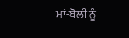ਮਾਂ-ਬੋਲੀ ਨੂੰ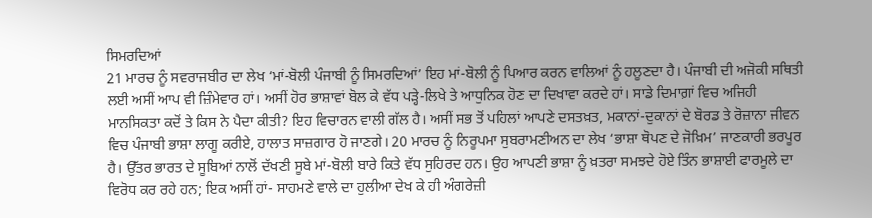ਸਿਮਰਦਿਆਂ
21 ਮਾਰਚ ਨੂੰ ਸਵਰਾਜਬੀਰ ਦਾ ਲੇਖ ‘ਮਾਂ-ਬੋਲੀ ਪੰਜਾਬੀ ਨੂੰ ਸਿਮਰਦਿਆਂ’ ਇਹ ਮਾਂ-ਬੋਲੀ ਨੂੰ ਪਿਆਰ ਕਰਨ ਵਾਲਿਆਂ ਨੂੰ ਹਲੂਣਦਾ ਹੈ। ਪੰਜਾਬੀ ਦੀ ਅਜੋਕੀ ਸਥਿਤੀ ਲਈ ਅਸੀਂ ਆਪ ਵੀ ਜ਼ਿੰਮੇਵਾਰ ਹਾਂ। ਅਸੀਂ ਹੋਰ ਭਾਸ਼ਾਵਾਂ ਬੋਲ ਕੇ ਵੱਧ ਪੜ੍ਹੇ-ਲਿਖੇ ਤੇ ਆਧੁਨਿਕ ਹੋਣ ਦਾ ਦਿਖਾਵਾ ਕਰਦੇ ਹਾਂ। ਸਾਡੇ ਦਿਮਾਗ਼ਾਂ ਵਿਚ ਅਜਿਹੀ ਮਾਨਸਿਕਤਾ ਕਦੋਂ ਤੇ ਕਿਸ ਨੇ ਪੈਦਾ ਕੀਤੀ? ਇਹ ਵਿਚਾਰਨ ਵਾਲੀ ਗੱਲ ਹੈ। ਅਸੀਂ ਸਭ ਤੋਂ ਪਹਿਲਾਂ ਆਪਣੇ ਦਸਤਖ਼ਤ, ਮਕਾਨਾਂ-ਦੁਕਾਨਾਂ ਦੇ ਬੋਰਡ ਤੇ ਰੋਜ਼ਾਨਾ ਜੀਵਨ ਵਿਚ ਪੰਜਾਬੀ ਭਾਸ਼ਾ ਲਾਗੂ ਕਰੀਏ, ਹਾਲਾਤ ਸਾਜ਼ਗਾਰ ਹੋ ਜਾਣਗੇ। 20 ਮਾਰਚ ਨੂੰ ਨਿਰੂਪਮਾ ਸੁਬਰਾਮਣੀਅਨ ਦਾ ਲੇਖ ‘ਭਾਸ਼ਾ ਥੋਪਣ ਦੇ ਜੋਖ਼ਿਮ’ ਜਾਣਕਾਰੀ ਭਰਪੂਰ ਹੈ। ਉੱਤਰ ਭਾਰਤ ਦੇ ਸੂਬਿਆਂ ਨਾਲੋਂ ਦੱਖਣੀ ਸੂਬੇ ਮਾਂ-ਬੋਲੀ ਬਾਰੇ ਕਿਤੇ ਵੱਧ ਸੁਹਿਰਦ ਹਨ। ਉਹ ਆਪਣੀ ਭਾਸ਼ਾ ਨੂੰ ਖ਼ਤਰਾ ਸਮਝਦੇ ਹੋਏ ਤਿੰਨ ਭਾਸ਼ਾਈ ਫਾਰਮੂਲੇ ਦਾ ਵਿਰੋਧ ਕਰ ਰਹੇ ਹਨ; ਇਕ ਅਸੀਂ ਹਾਂ- ਸਾਹਮਣੇ ਵਾਲੇ ਦਾ ਹੁਲੀਆ ਦੇਖ ਕੇ ਹੀ ਅੰਗਰੇਜ਼ੀ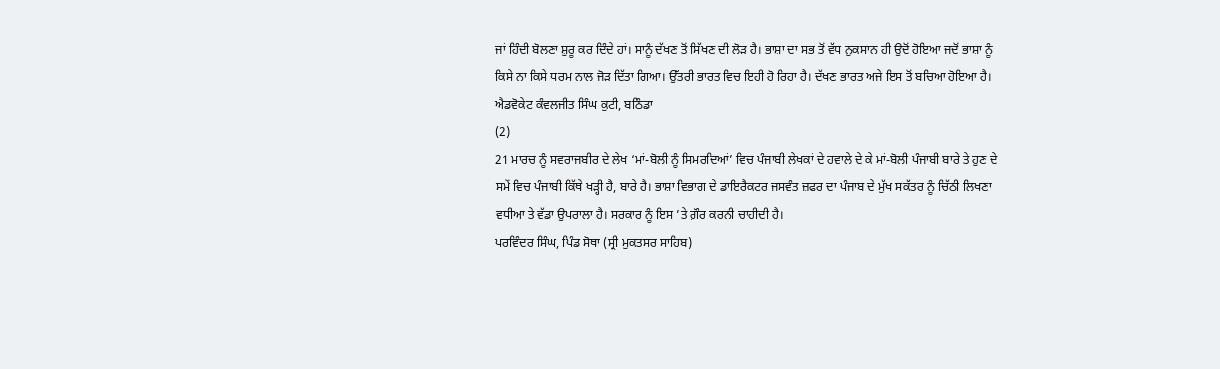ਜਾਂ ਹਿੰਦੀ ਬੋਲਣਾ ਸ਼ੁਰੂ ਕਰ ਦਿੰਦੇ ਹਾਂ। ਸਾਨੂੰ ਦੱਖਣ ਤੋਂ ਸਿੱਖਣ ਦੀ ਲੋੜ ਹੈ। ਭਾਸ਼ਾ ਦਾ ਸਭ ਤੋਂ ਵੱਧ ਨੁਕਸਾਨ ਹੀ ਉਦੋਂ ਹੋਇਆ ਜਦੋਂ ਭਾਸ਼ਾ ਨੂੰ ਕਿਸੇ ਨਾ ਕਿਸੇ ਧਰਮ ਨਾਲ ਜੋੜ ਦਿੱਤਾ ਗਿਆ। ਉੱਤਰੀ ਭਾਰਤ ਵਿਚ ਇਹੀ ਹੋ ਰਿਹਾ ਹੈ। ਦੱਖਣ ਭਾਰਤ ਅਜੇ ਇਸ ਤੋਂ ਬਚਿਆ ਹੋਇਆ ਹੈ।
ਐਡਵੋਕੇਟ ਕੰਵਲਜੀਤ ਸਿੰਘ ਕੁਟੀ, ਬਠਿੰਡਾ
(2)
21 ਮਾਰਚ ਨੂੰ ਸਵਰਾਜਬੀਰ ਦੇ ਲੇਖ ‘ਮਾਂ-ਬੋਲੀ ਨੂੰ ਸਿਮਰਦਿਆਂ’ ਵਿਚ ਪੰਜਾਬੀ ਲੇਖਕਾਂ ਦੇ ਹਵਾਲੇ ਦੇ ਕੇ ਮਾਂ-ਬੋਲੀ ਪੰਜਾਬੀ ਬਾਰੇ ਤੇ ਹੁਣ ਦੇ ਸਮੇਂ ਵਿਚ ਪੰਜਾਬੀ ਕਿੱਥੇ ਖੜ੍ਹੀ ਹੈ, ਬਾਰੇ ਹੈ। ਭਾਸ਼ਾ ਵਿਭਾਗ ਦੇ ਡਾਇਰੈਕਟਰ ਜਸਵੰਤ ਜ਼ਫਰ ਦਾ ਪੰਜਾਬ ਦੇ ਮੁੱਖ ਸਕੱਤਰ ਨੂੰ ਚਿੱਠੀ ਲਿਖਣਾ ਵਧੀਆ ਤੇ ਵੱਡਾ ਉਪਰਾਲਾ ਹੈ। ਸਰਕਾਰ ਨੂੰ ਇਸ ’ਤੇ ਗ਼ੌਰ ਕਰਨੀ ਚਾਹੀਦੀ ਹੈ।
ਪਰਵਿੰਦਰ ਸਿੰਘ, ਪਿੰਡ ਸੋਥਾ (ਸ੍ਰੀ ਮੁਕਤਸਰ ਸਾਹਿਬ)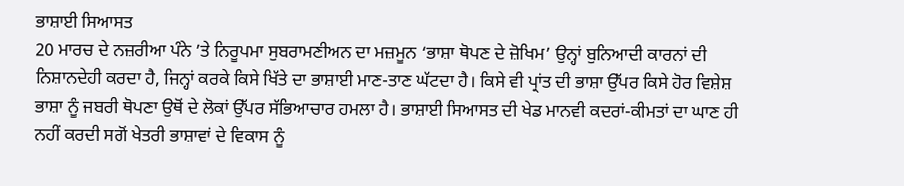ਭਾਸ਼ਾਈ ਸਿਆਸਤ
20 ਮਾਰਚ ਦੇ ਨਜ਼ਰੀਆ ਪੰਨੇ ’ਤੇ ਨਿਰੂਪਮਾ ਸੁਬਰਾਮਣੀਅਨ ਦਾ ਮਜ਼ਮੂਨ ‘ਭਾਸ਼ਾ ਥੋਪਣ ਦੇ ਜ਼ੋਖਿਮ’ ਉਨ੍ਹਾਂ ਬੁਨਿਆਦੀ ਕਾਰਨਾਂ ਦੀ ਨਿਸ਼ਾਨਦੇਹੀ ਕਰਦਾ ਹੈ, ਜਿਨ੍ਹਾਂ ਕਰਕੇ ਕਿਸੇ ਖਿੱਤੇ ਦਾ ਭਾਸ਼ਾਈ ਮਾਣ-ਤਾਣ ਘੱਟਦਾ ਹੈ। ਕਿਸੇ ਵੀ ਪ੍ਰਾਂਤ ਦੀ ਭਾਸ਼ਾ ਉੱਪਰ ਕਿਸੇ ਹੋਰ ਵਿਸ਼ੇਸ਼ ਭਾਸ਼ਾ ਨੂੰ ਜਬਰੀ ਥੋਪਣਾ ਉਥੋਂ ਦੇ ਲੋਕਾਂ ਉੱਪਰ ਸੱਭਿਆਚਾਰ ਹਮਲਾ ਹੈ। ਭਾਸ਼ਾਈ ਸਿਆਸਤ ਦੀ ਖੇਡ ਮਾਨਵੀ ਕਦਰਾਂ-ਕੀਮਤਾਂ ਦਾ ਘਾਣ ਹੀ ਨਹੀਂ ਕਰਦੀ ਸਗੋਂ ਖੇਤਰੀ ਭਾਸ਼ਾਵਾਂ ਦੇ ਵਿਕਾਸ ਨੂੰ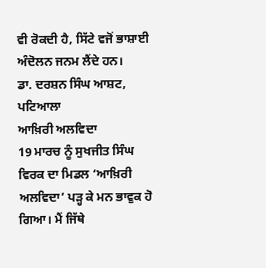ਵੀ ਰੋਕਦੀ ਹੈ, ਸਿੱਟੇ ਵਜੋਂ ਭਾਸ਼ਾਈ ਅੰਦੋਲਨ ਜਨਮ ਲੈਂਦੇ ਹਨ।
ਡਾ. ਦਰਸ਼ਨ ਸਿੰਘ ਆਸ਼ਟ, ਪਟਿਆਲਾ
ਆਖ਼ਿਰੀ ਅਲਵਿਦਾ
19 ਮਾਰਚ ਨੂੰ ਸੁਖਜੀਤ ਸਿੰਘ ਵਿਰਕ ਦਾ ਮਿਡਲ ‘ਆਖ਼ਿਰੀ ਅਲਵਿਦਾ’ ਪੜ੍ਹ ਕੇ ਮਨ ਭਾਵੁਕ ਹੋ ਗਿਆ। ਮੈਂ ਜਿੱਥੇ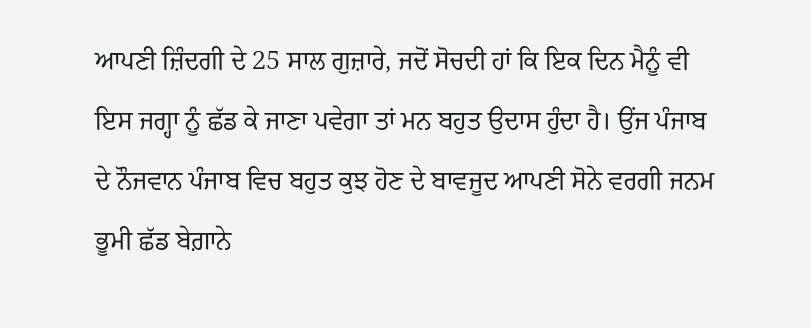ਆਪਣੀ ਜ਼ਿੰਦਗੀ ਦੇ 25 ਸਾਲ ਗੁਜ਼ਾਰੇ, ਜਦੋਂ ਸੋਚਦੀ ਹਾਂ ਕਿ ਇਕ ਦਿਨ ਮੈਨੂੰ ਵੀ ਇਸ ਜਗ੍ਹਾ ਨੂੰ ਛੱਡ ਕੇ ਜਾਣਾ ਪਵੇਗਾ ਤਾਂ ਮਨ ਬਹੁਤ ਉਦਾਸ ਹੁੰਦਾ ਹੈ। ਉਂਜ ਪੰਜਾਬ ਦੇ ਨੌਜਵਾਨ ਪੰਜਾਬ ਵਿਚ ਬਹੁਤ ਕੁਝ ਹੋਣ ਦੇ ਬਾਵਜੂਦ ਆਪਣੀ ਸੋਨੇ ਵਰਗੀ ਜਨਮ ਭੂਮੀ ਛੱਡ ਬੇਗ਼ਾਨੇ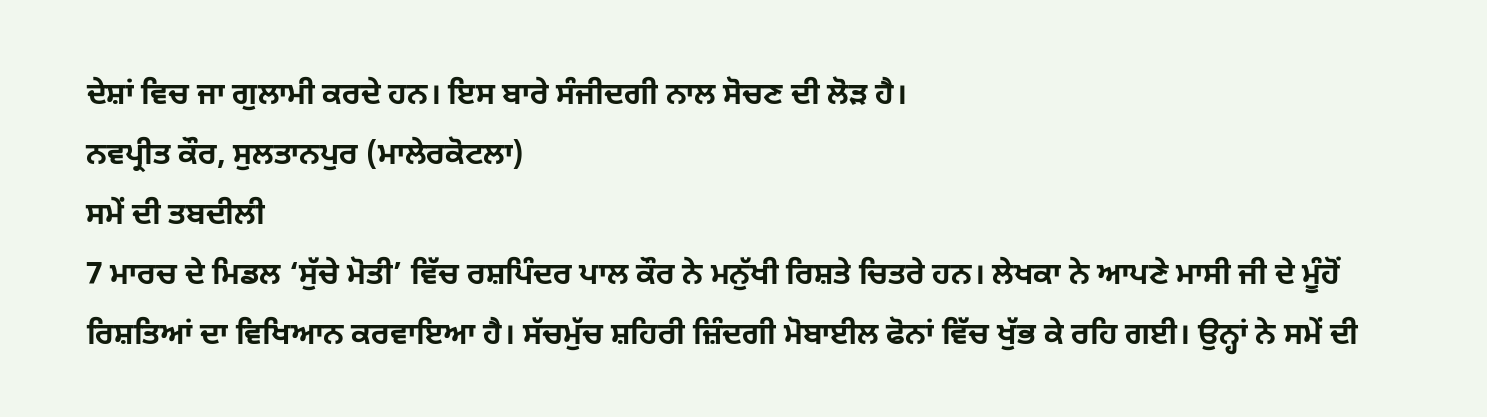ਦੇਸ਼ਾਂ ਵਿਚ ਜਾ ਗੁਲਾਮੀ ਕਰਦੇ ਹਨ। ਇਸ ਬਾਰੇ ਸੰਜੀਦਗੀ ਨਾਲ ਸੋਚਣ ਦੀ ਲੋੜ ਹੈ।
ਨਵਪ੍ਰੀਤ ਕੌਰ, ਸੁਲਤਾਨਪੁਰ (ਮਾਲੇਰਕੋਟਲਾ)
ਸਮੇਂ ਦੀ ਤਬਦੀਲੀ
7 ਮਾਰਚ ਦੇ ਮਿਡਲ ‘ਸੁੱਚੇ ਮੋਤੀ’ ਵਿੱਚ ਰਸ਼ਪਿੰਦਰ ਪਾਲ ਕੌਰ ਨੇ ਮਨੁੱਖੀ ਰਿਸ਼ਤੇ ਚਿਤਰੇ ਹਨ। ਲੇਖਕਾ ਨੇ ਆਪਣੇ ਮਾਸੀ ਜੀ ਦੇ ਮੂੰਹੋਂ ਰਿਸ਼ਤਿਆਂ ਦਾ ਵਿਖਿਆਨ ਕਰਵਾਇਆ ਹੈ। ਸੱਚਮੁੱਚ ਸ਼ਹਿਰੀ ਜ਼ਿੰਦਗੀ ਮੋਬਾਈਲ ਫੋਨਾਂ ਵਿੱਚ ਖੁੱਭ ਕੇ ਰਹਿ ਗਈ। ਉਨ੍ਹਾਂ ਨੇ ਸਮੇਂ ਦੀ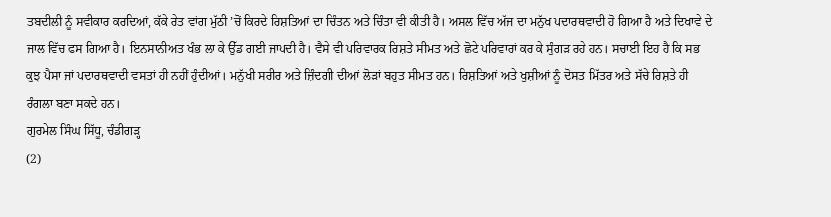ਤਬਦੀਲੀ ਨੂੰ ਸਵੀਕਾਰ ਕਰਦਿਆਂ, ਕੱਕੇ ਰੇਤ ਵਾਂਗ ਮੁੱਠੀ ’ਚੋਂ ਕਿਰਦੇ ਰਿਸ਼ਤਿਆਂ ਦਾ ਚਿੰਤਨ ਅਤੇ ਚਿੰਤਾ ਵੀ ਕੀਤੀ ਹੈ। ਅਸਲ ਵਿੱਚ ਅੱਜ ਦਾ ਮਨੁੱਖ ਪਦਾਰਥਵਾਦੀ ਹੋ ਗਿਆ ਹੈ ਅਤੇ ਦਿਖਾਵੇ ਦੇ ਜਾਲ ਵਿੱਚ ਫਸ ਗਿਆ ਹੈ। ਇਨਸਾਨੀਅਤ ਖੰਭ ਲਾ ਕੇ ਉੱਡ ਗਈ ਜਾਪਦੀ ਹੈ। ਵੈਸੇ ਵੀ ਪਰਿਵਾਰਕ ਰਿਸ਼ਤੇ ਸੀਮਤ ਅਤੇ ਛੋਟੇ ਪਰਿਵਾਰਾਂ ਕਰ ਕੇ ਸੁੰਗੜ ਰਹੇ ਹਨ। ਸਚਾਈ ਇਹ ਹੈ ਕਿ ਸਭ ਕੁਝ ਪੈਸਾ ਜਾਂ ਪਦਾਰਥਵਾਦੀ ਵਸਤਾਂ ਹੀ ਨਹੀਂ ਹੁੰਦੀਆਂ। ਮਨੁੱਖੀ ਸਰੀਰ ਅਤੇ ਜ਼ਿੰਦਗੀ ਦੀਆਂ ਲੋੜਾਂ ਬਹੁਤ ਸੀਮਤ ਹਨ। ਰਿਸ਼ਤਿਆਂ ਅਤੇ ਖੁਸ਼ੀਆਂ ਨੂੰ ਦੋਸਤ ਮਿੱਤਰ ਅਤੇ ਸੱਚੇ ਰਿਸ਼ਤੇ ਹੀ ਰੰਗਲਾ ਬਣਾ ਸਕਦੇ ਹਨ।
ਗੁਰਮੇਲ ਸਿੰਘ ਸਿੱਧੂ, ਚੰਡੀਗੜ੍ਹ
(2)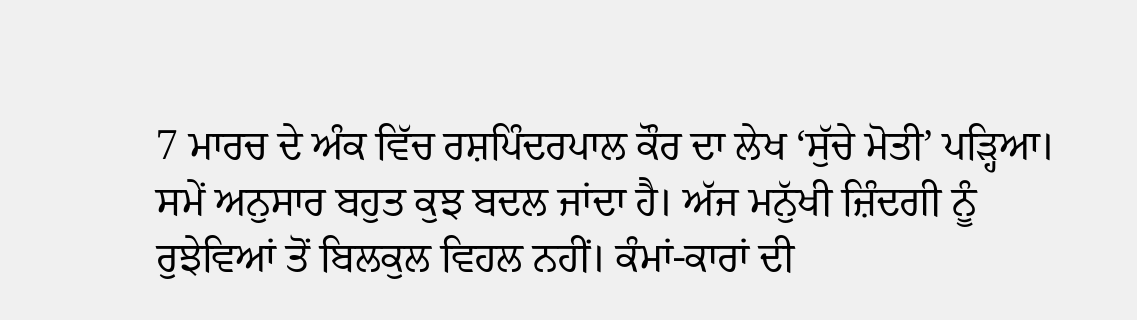7 ਮਾਰਚ ਦੇ ਅੰਕ ਵਿੱਚ ਰਸ਼ਪਿੰਦਰਪਾਲ ਕੌਰ ਦਾ ਲੇਖ ‘ਸੁੱਚੇ ਮੋਤੀ’ ਪੜ੍ਹਿਆ। ਸਮੇਂ ਅਨੁਸਾਰ ਬਹੁਤ ਕੁਝ ਬਦਲ ਜਾਂਦਾ ਹੈ। ਅੱਜ ਮਨੁੱਖੀ ਜ਼ਿੰਦਗੀ ਨੂੰ ਰੁਝੇਵਿਆਂ ਤੋਂ ਬਿਲਕੁਲ ਵਿਹਲ ਨਹੀਂ। ਕੰਮਾਂ-ਕਾਰਾਂ ਦੀ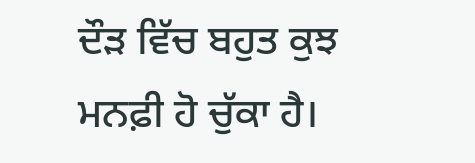ਦੌੜ ਵਿੱਚ ਬਹੁਤ ਕੁਝ ਮਨਫ਼ੀ ਹੋ ਚੁੱਕਾ ਹੈ।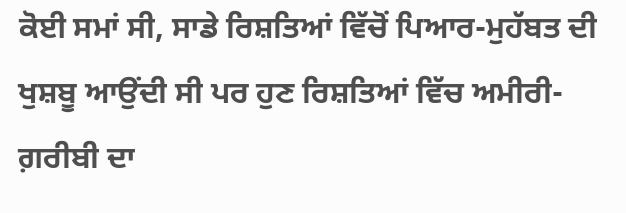ਕੋਈ ਸਮਾਂ ਸੀ, ਸਾਡੇ ਰਿਸ਼ਤਿਆਂ ਵਿੱਚੋਂ ਪਿਆਰ-ਮੁਹੱਬਤ ਦੀ ਖੁਸ਼ਬੂ ਆਉਂਦੀ ਸੀ ਪਰ ਹੁਣ ਰਿਸ਼ਤਿਆਂ ਵਿੱਚ ਅਮੀਰੀ-ਗ਼ਰੀਬੀ ਦਾ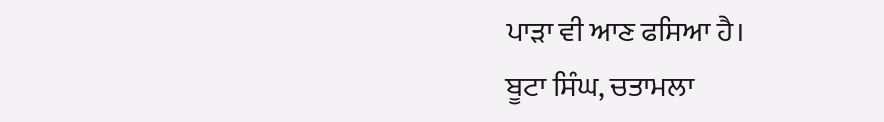ਪਾੜਾ ਵੀ ਆਣ ਫਸਿਆ ਹੈ।
ਬੂਟਾ ਸਿੰਘ, ਚਤਾਮਲਾ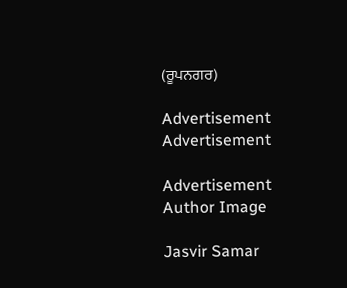(ਰੂਪਨਗਰ)

Advertisement
Advertisement

Advertisement
Author Image

Jasvir Samar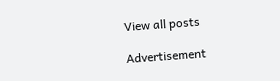View all posts

Advertisement